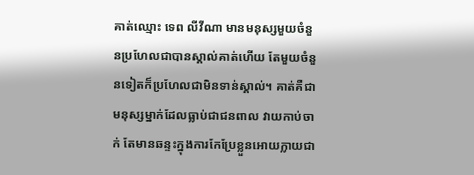គាត់ឈ្មោះ ទេព លីវីណា មានមនុស្សមួយចំនួនប្រហែលជាបានស្គាល់គាត់ហើយ តែមួយចំនួនទៀតក៏ប្រហែលជាមិនទាន់ស្គាល់។ គាត់គឺជាមនុស្សម្នាក់ដែលធ្លាប់ជាជនពាល វាយកាប់ចាក់ តែមានឆន្ទះក្នុងការកែប្រែខ្លួនអោយក្លាយជា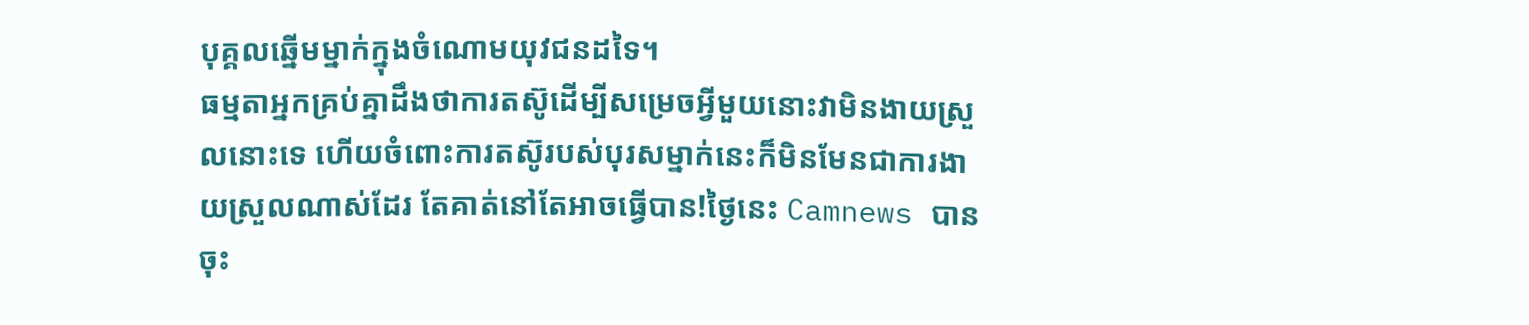បុគ្គលឆ្នើមម្នាក់ក្នុងចំណោមយុវជនដទៃ។
ធម្មតាអ្នកគ្រប់គ្នាដឹងថាការតស៊ូដើម្បីសម្រេចអ្វីមួយនោះវាមិនងាយស្រួលនោះទេ ហើយចំពោះការតស៊ូរបស់បុរសម្នាក់នេះក៏មិនមែនជាការងាយស្រួលណាស់ដែរ តែគាត់នៅតែអាចធ្វើបាន!ថ្ងៃនេះ Camnews បានចុះ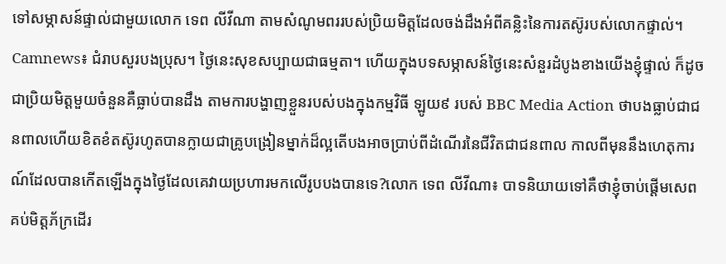ទៅសម្ភាសន៍ផ្ទាល់ជាមួយលោក ទេព លីវីណា តាមសំណូមពររបស់ប្រិយមិត្តដែលចង់ដឹងអំពីគន្លិះនៃការតស៊ូរបស់លោកផ្ទាល់។
Camnews៖ ជំរាបសួរបងប្រុស។ ថ្ងៃនេះសុខសប្បាយជាធម្មតា។ ហើយក្នុងបទសម្ភាសន៍ថ្ងៃនេះសំនួរដំបូងខាងយើងខ្ញុំផ្ទាល់ ក៏ដូចជាប្រិយមិត្តមួយចំនួនគឺធ្លាប់បានដឹង តាមការបង្ហាញខ្លួនរបស់បងក្នុងកម្មវិធី ឡូយ៩ របស់ BBC Media Action ថាបងធ្លាប់ជាជនពាលហើយខិតខំតស៊ូរហូតបានក្លាយជាគ្រូបង្រៀនម្នាក់ដ៏ល្អតើបងអាចប្រាប់ពីដំណើរនៃជីវិតជាជនពាល កាលពីមុននឹងហេតុការណ៍ដែលបានកើតឡើងក្នុងថ្ងៃដែលគេវាយប្រហារមកលើរូបបងបានទេ?លោក ទេព លីវីណា៖ បាទនិយាយទៅគឺថាខ្ញុំចាប់ផ្ដើមសេពគប់មិត្តភ័ក្រដើរ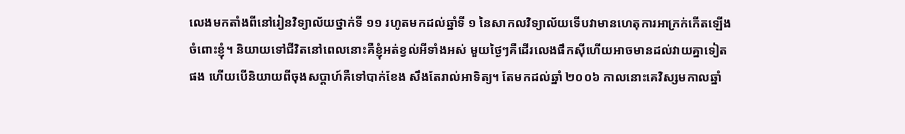លេងមកតាំងពីនៅរៀនវិទ្យាល័យថ្នាក់ទី ១១ រហូតមកដល់ឆ្នាំទី ១ នៃសាកលវិទ្យាល័យទើបវាមានហេតុការអាក្រក់កើតឡើងចំពោះខ្ញុំ។ និយាយទៅជីវិតនៅពេលនោះគឺខ្ញុំអត់ខ្វល់អីទាំងអស់ មួយថ្ងៃៗគឺដើរលេងផឹកស៊ីហើយអាចមានដល់វាយគ្នាទៀតផង ហើយបើនិយាយពីចុងសប្ដាហ៍គឺទៅបាក់ខែង សឹងតែរាល់អាទិត្យ។ តែមកដល់ឆ្នាំ ២០០៦ កាលនោះគេវិស្សមកាលឆ្នាំ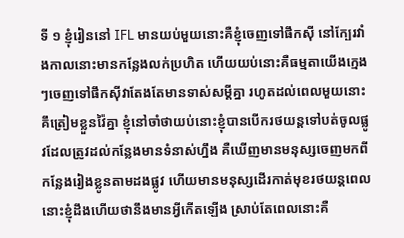ទី ១ ខ្ញុំរៀននៅ IFL មានយប់មួយនោះគឺខ្ញុំចេញទៅផឹកស៊ី នៅក្បែរវាំងកាលនោះមានកន្លែងលក់ប្រហិត ហើយយប់នោះគឺធម្មតាយើងក្មេងៗចេញទៅផឹកស៊ីវាតែងតែមានទាស់សម្ដីគ្នា រហូតដល់ពេលមួយនោះគឹត្រៀមខ្លួនវ៉ៃគ្នា ខ្ញុំនៅចាំថាយប់នោះខ្ញុំបានបើករថយន្តទៅបត់ចូលផ្លូវដែលត្រូវដល់កន្លែងមានទំនាស់ហ្នឹង គឺឃើញមានមនុស្សចេញមកពីកន្លែងរៀងខ្លូនតាមដងផ្លូវ ហើយមានមនុស្សដើរកាត់មុខរថយន្តពេលនោះខ្ញុំដឹងហើយថានឹងមានអ្វីកើតឡើង ស្រាប់តែពេលនោះគឺ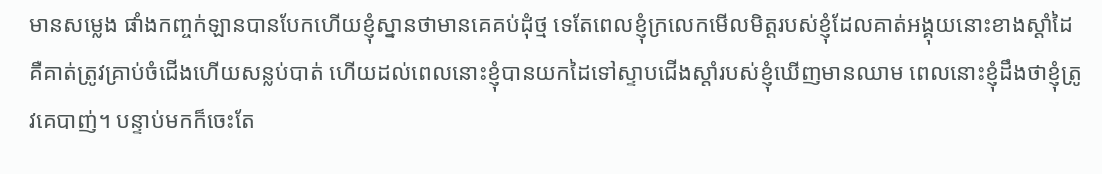មានសម្លេង ផាំងកញ្ចក់ឡានបានបែកហើយខ្ញុំស្នានថាមានគេគប់ដុំថ្ម ទេតែពេលខ្ញុំក្រលេកមើលមិត្តរបស់ខ្ញុំដែលគាត់អង្គុយនោះខាងស្ដាំដៃគឺគាត់ត្រូវគ្រាប់ចំជើងហើយសន្លប់បាត់ ហើយដល់ពេលនោះខ្ញុំបានយកដៃទៅស្ទាបជើងស្ដាំរបស់ខ្ញុំឃើញមានឈាម ពេលនោះខ្ញុំដឹងថាខ្ញុំត្រូវគេបាញ់។ បន្ទាប់មកក៏ចេះតែ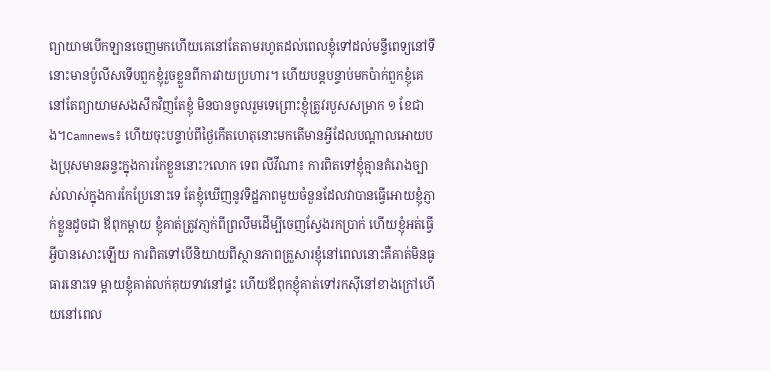ព្យាយាមបើកឡានចេញមកហើយគេនៅតែតាមរហូតដល់ពេលខ្ញុំទៅដល់មន្ទីពេទ្យនៅទីនោះមានប៉ូលីសទើបពួកខ្ញុំរួចខ្លួនពីការវាយប្រហារ។ ហើយបន្តបន្ទាប់មកប៉ាក់ពួកខ្ញុំគេនៅតែព្យាយាមសងសឹកវិញតែខ្ញុំ មិនបានចូលរួមទេព្រោះខ្ញុំត្រូវរបួសសម្រាក ១ ខែជាង។Camnews៖ ហើយចុះបន្ទាប់ពីថ្ងៃកើតហេតុនោះមកតើមានអ្វីដែលបណ្ដាលអោយបងប្រុសមានឆន្ទះក្នុងការកែខ្លួននោះ?លោក ទេព លីវីណា៖ ការពិតទៅខ្ញុំគ្មានគំរោងច្បាស់លាស់ក្នុងការកែប្រែនោះទេ តែខ្ញុំឃើញនូវទិដ្ឋភាពមួយចំនួនដែលវាបានធ្វើអោយខ្ញុំភ្ញាក់ខ្លួនដូចជា ឪពុកម្ដាយ ខ្ញុំគាត់ត្រូវភា្ញក់ពីព្រលឹមដើម្បីចេញស្វែងរកប្រាក់ ហើយខ្ញុំអត់ធ្វើអ្វីបានសោះឡើយ ការពិតទៅបើនិយាយពីស្ថានភាពគ្រួសារខ្ញុំនៅពេលនោះគឺគាត់មិនធូធារនោះទេ ម្ដាយខ្ញុំគាត់លក់គុយទាវនៅផ្ទះ ហើយឪពុកខ្ញុំគាត់ទៅរកស៊ីនៅខាងក្រៅហើយនៅពេល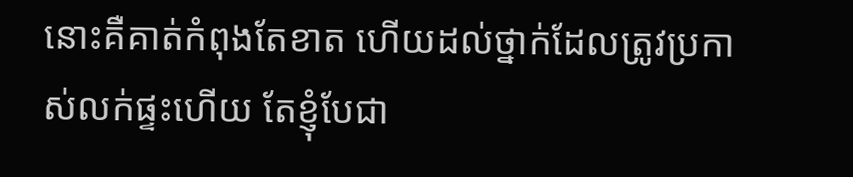នោះគឺគាត់កំពុងតែខាត ហើយដល់ថ្នាក់ដែលត្រូវប្រកាស់លក់ផ្ទះហើយ តែខ្ញុំបែជា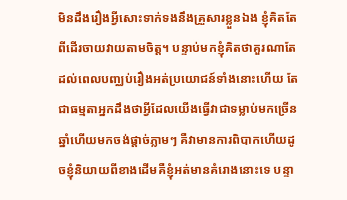មិនដឹងរឿងអ្វីសោះទាក់ទងនឹងគ្រួសារខ្លួនឯង ខ្ញុំគិតតែពីដើរចាយវាយតាមចិត្ត។ បន្ទាប់មកខ្ញុំគិតថាគួរណាតែដល់ពេលបញ្ឈប់រឿងអត់ប្រយោជន៍ទាំងនោះហើយ តែជាធម្មតាអ្នកដឹងថាអ្វីដែលយើងធ្វើវាជាទម្លាប់មកច្រើនឆ្នាំហើយមកចង់ផ្ដាច់ភ្លាមៗ គឺវាមានការពិបាកហើយដូចខ្ញុំនិយាយពីខាងដើមគឺខ្ញុំអត់មានគំរោងនោះទេ បន្ទា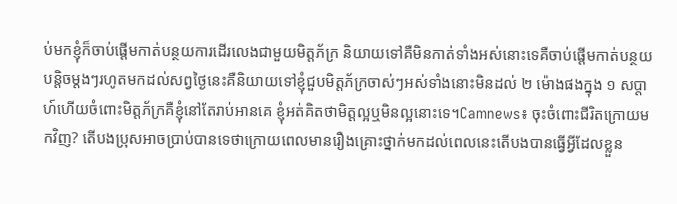ប់មកខ្ញុំក៏ចាប់ផ្ដើមកាត់បន្ថយការដើរលេងជាមួយមិត្តភ័ក្រ និយាយទៅគឺមិនកាត់ទាំងអស់នោះទេគឺចាប់ផ្ដើមកាត់បន្ថយបន្តិចម្ដងៗរហូតមកដល់សព្វថ្ងៃនេះគឺនិយាយទៅខ្ញុំជួបមិត្តភ័ក្រចាស់ៗអស់ទាំងនោះមិនដល់ ២ ម៉ោងផងក្នុង ១ សប្ដាហ៍ហើយចំពោះមិត្តភ័ក្រគឺខ្ញុំនៅតែរាប់អានគេ ខ្ញុំអត់គិតថាមិត្តល្អឬមិនល្អនោះទេ។Camnews៖ ចុះចំពោះជីរិតក្រោយមកវិញ? តើបងប្រុសអាចប្រាប់បានទេថាក្រោយពេលមានរឿងគ្រោះថ្នាក់មកដល់ពេលនេះតើបងបានធ្វើអ្វីដែលខ្លួន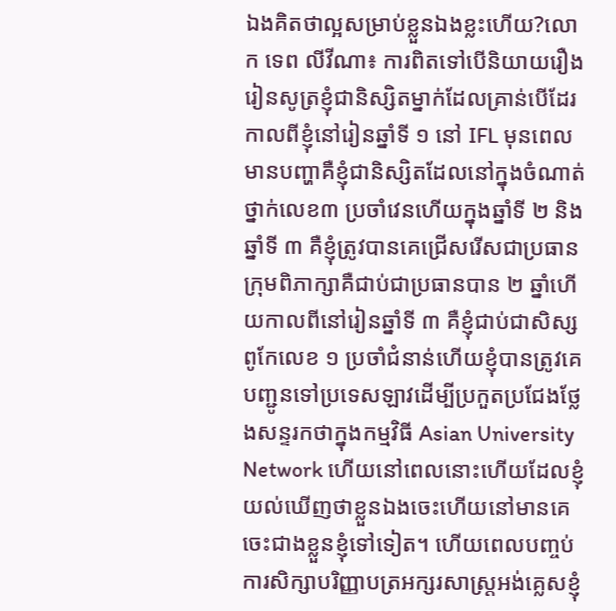ឯងគិតថាល្អសម្រាប់ខ្លួនឯងខ្លះហើយ?លោក ទេព លីវីណា៖ ការពិតទៅបើនិយាយរឿងរៀនសូត្រខ្ញុំជានិស្សិតម្នាក់ដែលគ្រាន់បើដែរកាលពីខ្ញុំនៅរៀនឆ្នាំទី ១ នៅ IFL មុនពេលមានបញ្ហាគឺខ្ញុំជានិស្សិតដែលនៅក្នុងចំណាត់ថ្នាក់លេខ៣ ប្រចាំវេនហើយក្នុងឆ្នាំទី ២ និងឆ្នាំទី ៣ គឺខ្ញុំត្រូវបានគេជ្រើសរើសជាប្រធានក្រុមពិភាក្សាគឺជាប់ជាប្រធានបាន ២ ឆ្នាំហើយកាលពីនៅរៀនឆ្នាំទី ៣ គឺខ្ញុំជាប់ជាសិស្សពូកែលេខ ១ ប្រចាំជំនាន់ហើយខ្ញុំបានត្រូវគេបញ្ជូនទៅប្រទេសឡាវដើម្បីប្រកួតប្រជែងថ្លែងសន្ទរកថាក្នុងកម្មវិធី Asian University Network ហើយនៅពេលនោះហើយដែលខ្ញុំយល់ឃើញថាខ្លួនឯងចេះហើយនៅមានគេចេះជាងខ្លួនខ្ញុំទៅទៀត។ ហើយពេលបញ្ចប់ការសិក្សាបរិញ្ញាបត្រអក្សរសាស្រ្តអង់គ្លេសខ្ញុំ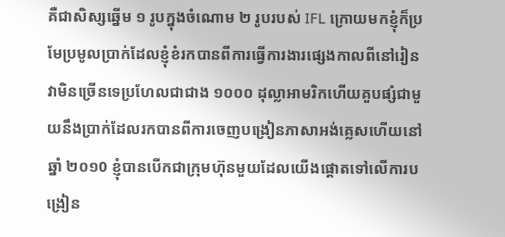គឺជាសិស្សឆ្នើម ១ រូបក្នុងចំណោម ២ រូបរបស់ IFL ក្រោយមកខ្ញុំក៏ប្រមែប្រមូលប្រាក់ដែលខ្ញុំខំរកបានពីការធ្វើការងារផ្សេងកាលពីនៅរៀន វាមិនច្រើនទេប្រហែលជាជាង ១០០០ ដុល្លាអាមរិកហើយគួបផ្សំជាមួយនឹងប្រាក់ដែលរកបានពីការចេញបង្រៀនភាសាអង់គ្លេសហើយនៅឆ្នាំ ២០១0 ខ្ញុំបានបើកជាក្រុមហ៊ុនមួយដែលយើងផ្ដោតទៅលើការបង្រៀន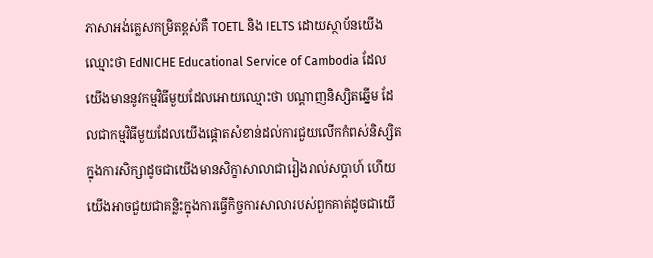ភាសាអង់គ្លេសកម្រិតខ្ពស់គឺ TOETL និង IELTS ដោយស្ថាប័នយើងឈ្មោះថា EdNICHE Educational Service of Cambodia ដែលយើងមាននូវកម្មវិធីមួយដែលអោយឈ្មោះថា បណ្ដាញនិស្សិតឆ្នើម ដែលជាកម្មវិធីមួយដែលយើងផ្ដោតសំខាន់ដល់ការជួយលើកកំពស់និស្សិតក្នុងការសិក្សាដូចជាយើងមានសិក្ខាសាលាជារៀងរាល់សប្ដាហ៍ ហើយយើងអាចជួយជាគន្លិះក្នុងការធ្វើកិច្ចការសាលារបស់ពួកគាត់ដូចជាយើ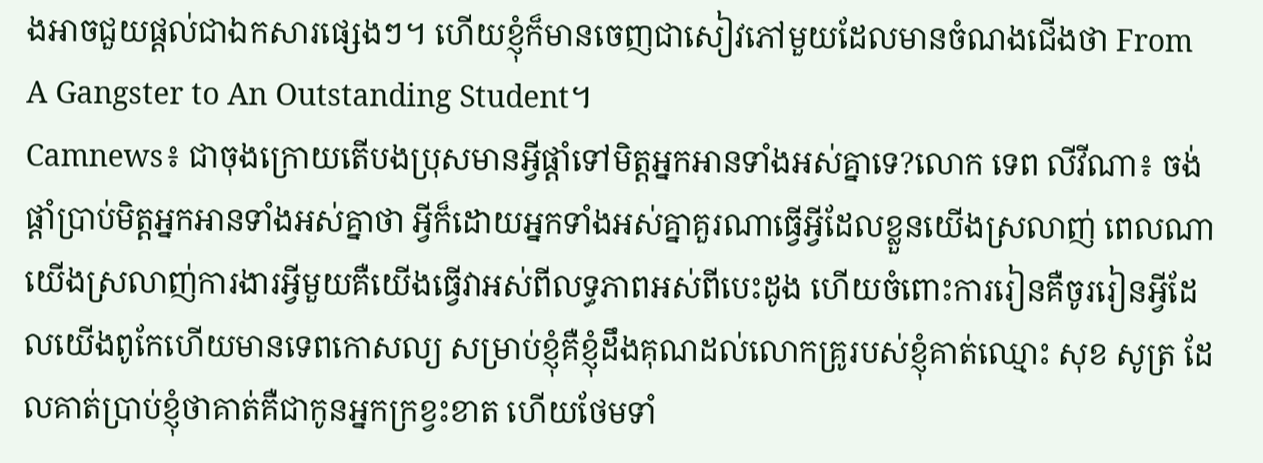ងអាចជួយផ្ដល់ជាឯកសារផ្សេងៗ។ ហើយខ្ញុំក៏មានចេញជាសៀវភៅមួយដែលមានចំណងជើងថា From A Gangster to An Outstanding Student។
Camnews៖ ជាចុងក្រោយតើបងប្រុសមានអ្វីផ្ដាំទៅមិត្តអ្នកអានទាំងអស់គ្នាទេ?លោក ទេព លីវីណា៖ ចង់ផ្ដាំប្រាប់មិត្តអ្នកអានទាំងអស់គ្នាថា អ្វីក៏ដោយអ្នកទាំងអស់គ្នាគួរណាធ្វើអ្វីដែលខ្លួនយើងស្រលាញ់ ពេលណាយើងស្រលាញ់ការងារអ្វីមួយគឺយើងធ្វើវាអស់ពីលទ្ធភាពអស់ពីបេះដូង ហើយចំពោះការរៀនគឺចូររៀនអ្វីដែលយើងពូកែហើយមានទេពកោសល្យ សម្រាប់ខ្ញុំគឺខ្ញុំដឹងគុណដល់លោកគ្រូរបស់ខ្ញុំគាត់ឈ្មោះ សុខ សូត្រ ដែលគាត់ប្រាប់ខ្ញុំថាគាត់គឺជាកូនអ្នកក្រខ្វះខាត ហើយថែមទាំ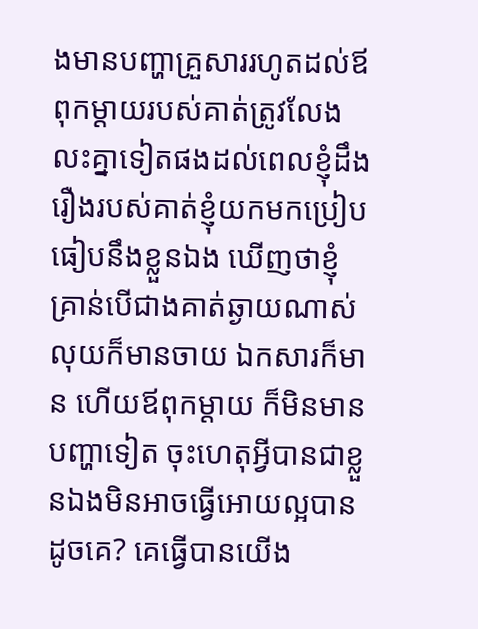ងមានបញ្ហាគ្រួសាររហូតដល់ឪពុកម្ដាយរបស់គាត់ត្រូវលែងលះគ្នាទៀតផងដល់ពេលខ្ញុំដឹងរឿងរបស់គាត់ខ្ញុំយកមកប្រៀបធៀបនឹងខ្លួនឯង ឃើញថាខ្ញុំគ្រាន់បើជាងគាត់ឆ្ងាយណាស់ លុយក៏មានចាយ ឯកសារក៏មាន ហើយឪពុកម្ដាយ ក៏មិនមានបញ្ហាទៀត ចុះហេតុអ្វីបានជាខ្លួនឯងមិនអាចធ្វើអោយល្អបានដូចគេ? គេធ្វើបានយើង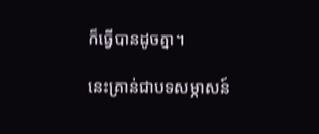ក៏ធ្វើបានដូចគ្នា។

នេះគ្រាន់ជាបទសម្ភាសន៍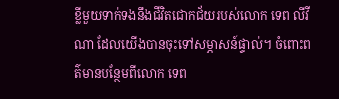ខ្លីមួយទាក់ទងនឹងជីវិតជោកជ័យរបស់លោក ទេព លីវីណា ដែលយើងបានចុះទៅសម្ភាសន៍ផ្ទាល់។ ចំពោះពត៌មានបន្ថែមពីលោក ទេព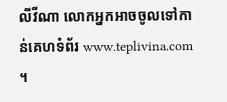លីវីណា លោកអ្នកអាចចូលទៅកាន់គេហទំព័រ www.teplivina.com ។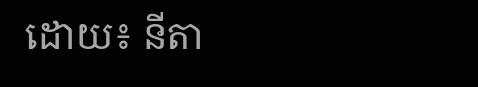ដោយ៖ នីតា